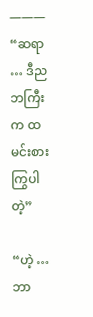———
“ဆရာ … ဒီည ဘကြီးက ထမင်းစားကြွပါတဲ့”

“ဟဲ့ … ဘာ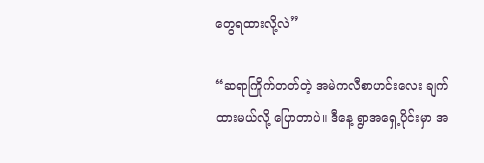တွေရထားလို့လဲ”

“ဆရာကြိုက်တတ်တဲ့ အမဲကလီစာဟင်းလေး ချက်ထားမယ်လို့ ပြောတာပဲ။ ဒီနေ့ ရွာအရှေ့ပိုင်းမှာ အ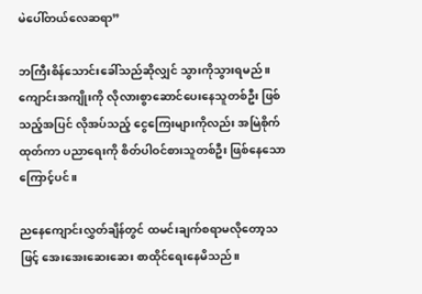မဲပေါ်တယ်လေဆရာ”

ဘကြီးစိန်သောင်းခေါ်သည်ဆိုလျှင် သွားကိုသွားရမည်။ ကျောင်းအကျိုးကို လိုလားစွာဆောင်ပေးနေသူတစ်ဦး ဖြစ်သည့်အပြင် လိုအပ်သည့် ငွေကြေးများကိုလည်း အမြဲစိုက်ထုတ်ကာ ပညာရေးကို စိတ်ပါဝင်စားသူတစ်ဦး ဖြစ်နေသောကြောင့်ပင်။

ညနေကျောင်းလွှတ်ချိန်တွင် ထမင်းချက်စရာမလိုတော့သဖြင့် အေးအေးဆေးဆေး စာထိုင်ရေးနေမိသည်။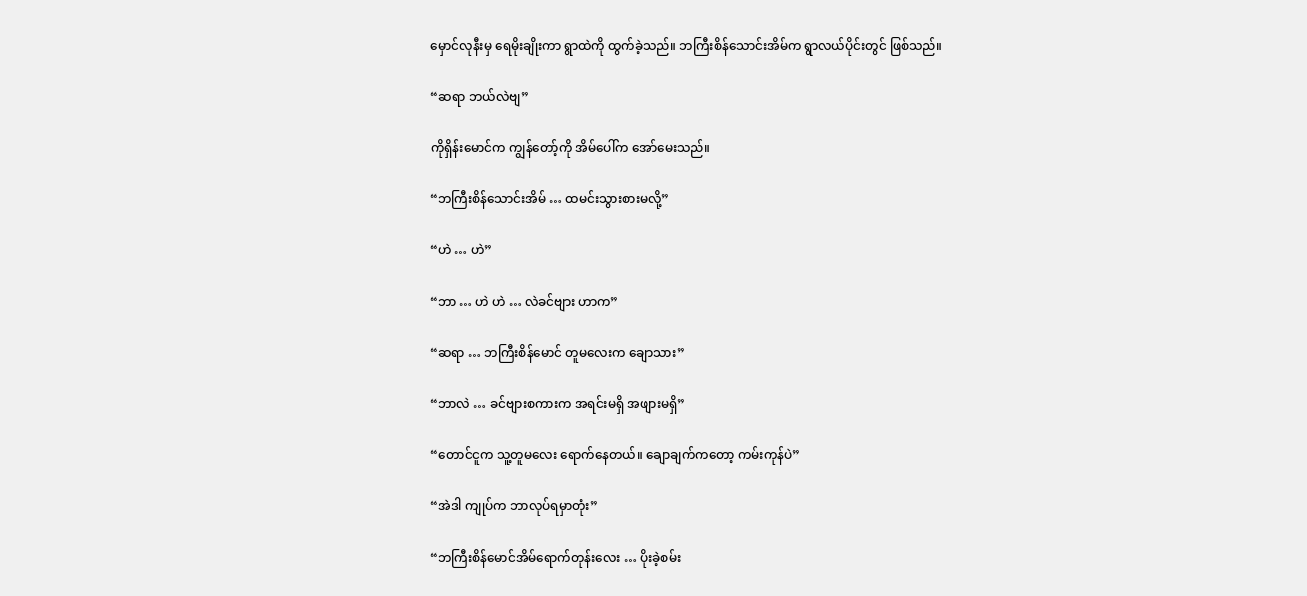မှောင်လုနီးမှ ရေမိုးချိုးကာ ရွာထဲကို ထွက်ခဲ့သည်။ ဘကြီးစိန်သောင်းအိမ်က ရွာလယ်ပိုင်းတွင် ဖြစ်သည်။

“ဆရာ ဘယ်လဲဗျ”

ကိုရှိန်းမောင်က ကျွန်တော့်ကို အိမ်ပေါ်က အော်မေးသည်။

“ဘကြီးစိန်သောင်းအိမ် … ထမင်းသွားစားမလို့”

“ဟဲ … ဟဲ”

“ဘာ … ဟဲ ဟဲ … လဲခင်ဗျား ဟာက”

“ဆရာ … ဘကြီးစိန်မောင် တူမလေးက ချောသား”

“ဘာလဲ … ခင်ဗျားစကားက အရင်းမရှိ အဖျားမရှိ”

“တောင်ငူက သူ့တူမလေး ရောက်နေတယ်။ ချောချက်ကတော့ ကမ်းကုန်ပဲ”

“အဲဒါ ကျုပ်က ဘာလုပ်ရမှာတုံး”

“ဘကြီးစိန်မောင်အိမ်ရောက်တုန်းလေး … ပိုးခဲ့စမ်း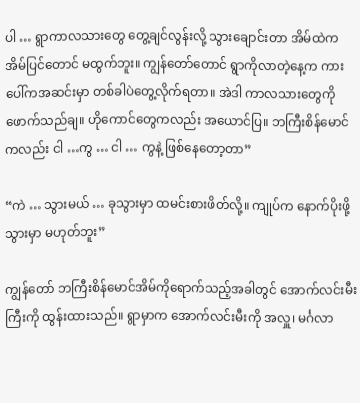ပါ … ရွာကာလသားတွေ တွေ့ချင်လွန်းလို့ သွားချောင်းတာ အိမ်ထဲက အိမ်ပြင်တောင် မထွက်ဘူး။ ကျွန်တော်တောင် ရွာကိုလာတဲ့နေ့က ကားပေါ်ကအဆင်းမှာ တစ်ခါပဲတွေ့လိုက်ရတာ။ အဲဒါ ကာလသားတွေကို ဖောက်သည်ချ။ ဟိုကောင်တွေကလည်း အယောင်ပြ။ ဘကြီးစိန်မောင် ကလည်း ငါ …ကွ … ငါ … ကွနဲ့ ဖြစ်နေတော့တာ”

“ကဲ … သွားမယ် … ခုသွားမှာ ထမင်းစားဖိတ်လို့။ ကျုပ်က နောက်ပိုးဖို့ သွားမှာ မဟုတ်ဘူး”

ကျွန်တော် ဘကြီးစိန်မောင်အိမ်ကိုရောက်သည့်အခါတွင် အောက်လင်းမီးကြီးကို ထွန်းထားသည်။ ရွာမှာက အောက်လင်းမီးကို အလှူ၊ မင်္ဂလာ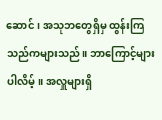ဆောင်၊ အသုဘတွေရှိမှ ထွန်းကြသည်ကများသည်။ ဘာကြောင့်များ ပါလိမ့်။ အလှူများရှိ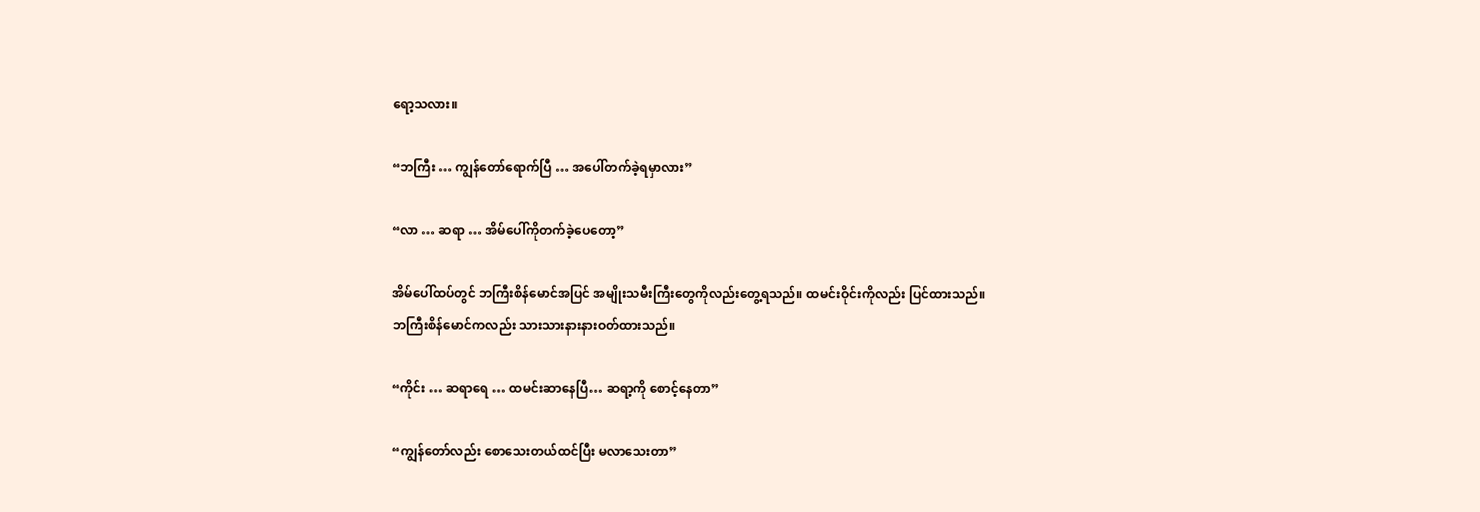ရော့သလား။

“ဘကြီး … ကျွန်တော်ရောက်ပြီ … အပေါ်တက်ခဲ့ရမှာလား”

“လာ … ဆရာ … အိမ်ပေါ်ကိုတက်ခဲ့ပေတော့”

အိမ်ပေါ်ထပ်တွင် ဘကြီးစိန်မောင်အပြင် အမျိုးသမီးကြီးတွေကိုလည်းတွေ့ရသည်။ ထမင်းဝိုင်းကိုလည်း ပြင်ထားသည်။ ဘကြီးစိန်မောင်ကလည်း သားသားနားနားဝတ်ထားသည်။

“ကိုင်း … ဆရာရေ … ထမင်းဆာနေပြီ… ဆရာ့ကို စောင့်နေတာ”

“ကျွန်တော်လည်း စောသေးတယ်ထင်ပြီး မလာသေးတာ”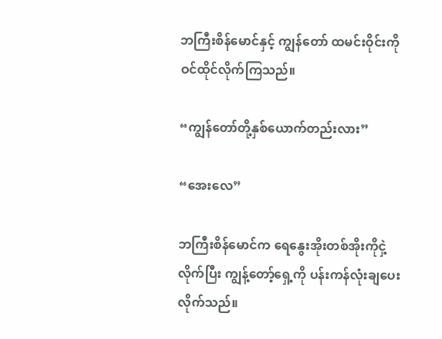ဘကြီးစိန်မောင်နှင့် ကျွန်တော် ထမင်းဝိုင်းကို ဝင်ထိုင်လိုက်ကြသည်။

“ကျွန်တော်တို့နှစ်ယောက်တည်းလား”

“အေးလေ”

ဘကြီးစိန်မောင်က ရေနွေးအိုးတစ်အိုးကိုငှဲ့လိုက်ပြီး ကျွန့်တော့်ရှေ့ကို ပန်းကန်လုံးချပေးလိုက်သည်။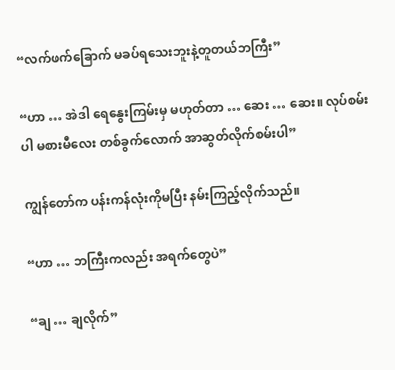“လက်ဖက်ခြောက် မခပ်ရသေးဘူးနဲ့တူတယ်ဘကြီး”

“ဟာ … အဲဒါ ရေနွေးကြမ်းမှ မဟုတ်တာ … ဆေး … ဆေး။ လုပ်စမ်းပါ မစားမီလေး တစ်ခွက်လောက် အာဆွတ်လိုက်စမ်းပါ”

ကျွန်တော်က ပန်းကန်လုံးကိုမပြီး နမ်းကြည့်လိုက်သည်။

“ဟာ … ဘကြီးကလည်း အရက်တွေပဲ”

“ချ … ချလိုက်”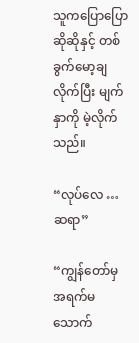သူကပြောပြောဆိုဆိုနှင့် တစ်ခွက်မော့ချလိုက်ပြီး မျက်နှာကို မဲ့လိုက်သည်။

“လုပ်လေ … ဆရာ”

“ကျွန်တော်မှ အရက်မသောက်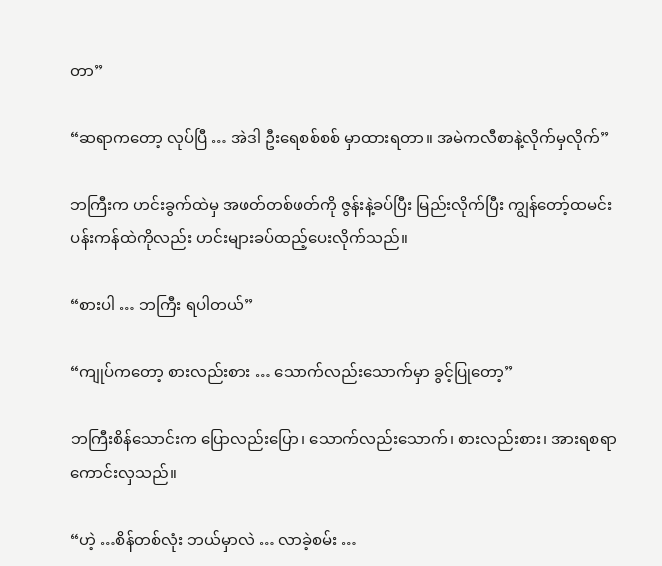တာ”

“ဆရာကတော့ လုပ်ပြီ … အဲဒါ ဦးရေစစ်စစ် မှာထားရတာ။ အမဲကလီစာနဲ့လိုက်မှလိုက်”

ဘကြီးက ဟင်းခွက်ထဲမှ အဖတ်တစ်ဖတ်ကို ဇွန်းနဲ့ခပ်ပြီး မြည်းလိုက်ပြီး ကျွန်တော့်ထမင်းပန်းကန်ထဲကိုလည်း ဟင်းများခပ်ထည့်ပေးလိုက်သည်။

“စားပါ … ဘကြီး ရပါတယ်”

“ကျုပ်ကတော့ စားလည်းစား … သောက်လည်းသောက်မှာ ခွင့်ပြုတော့”

ဘကြီးစိန်သောင်းက ပြောလည်းပြော၊ သောက်လည်းသောက်၊ စားလည်းစား၊ အားရစရာကောင်းလှသည်။

“ဟဲ့ …စိန်တစ်လုံး ဘယ်မှာလဲ … လာခဲ့စမ်း …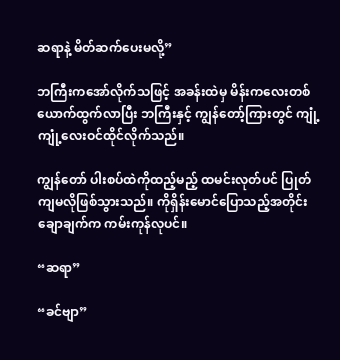ဆရာနဲ့ မိတ်ဆက်ပေးမလို့”

ဘကြီးကအော်လိုက်သဖြင့် အခန်းထဲမှ မိန်းကလေးတစ်ယောက်ထွက်လာပြီး ဘကြီးနှင့် ကျွန်တော့်ကြားတွင် ကျုံ့ကျုံ့လေးဝင်ထိုင်လိုက်သည်။

ကျွန်တော် ပါးစပ်ထဲကိုထည့်မည့် ထမင်းလုတ်ပင် ပြုတ်ကျမလိုဖြစ်သွားသည်။ ကိုရှိန်းမောင်ပြောသည့်အတိုင်း ချောချက်က ကမ်းကုန်လုပင်။

“ဆရာ”

“ခင်ဗျာ”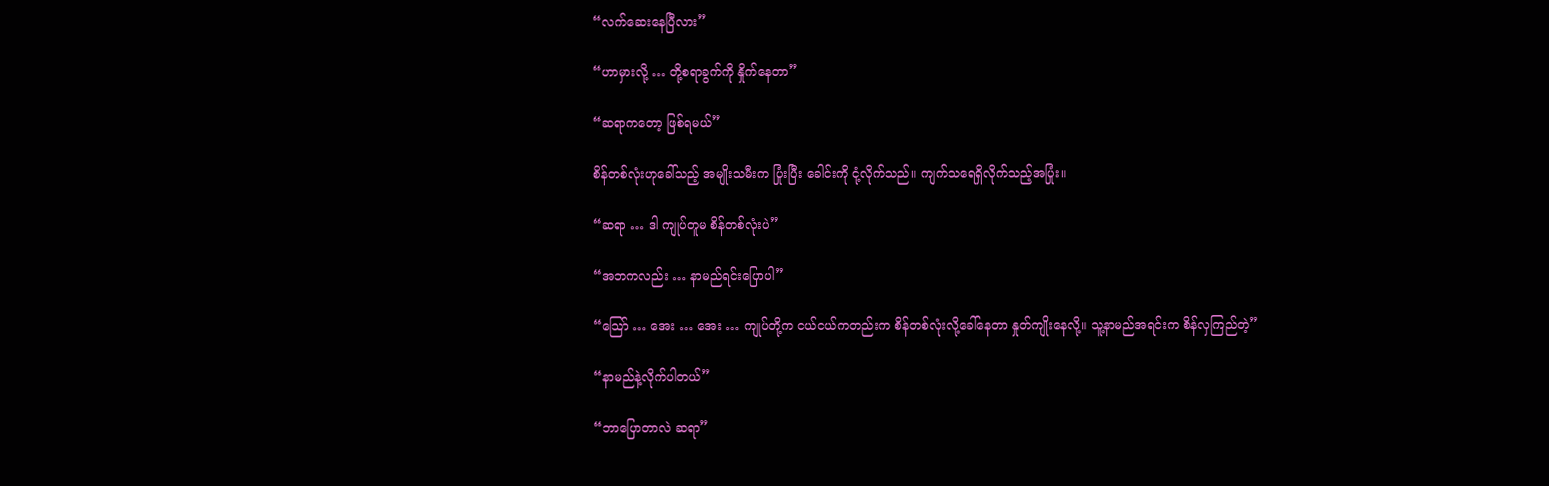“လက်ဆေးနေပြီလား”

“ဟာမှားလို့ … တို့စရာခွက်ကို နှိုက်နေတာ”

“ဆရာကတော့ ဖြစ်ရမယ်”

စိန်တစ်လုံးဟုခေါ်သည့် အမျိုးသမီးက ပြုံးပြီး ခေါင်းကို ငုံ့လိုက်သည်။ ကျက်သရေရှိလိုက်သည့်အပြုံး။

“ဆရာ … ဒါ ကျုပ်တူမ စိန်တစ်လုံးပဲ”

“အဘကလည်း … နာမည်ရင်းပြောပါ”

“သြော် … အေး … အေး … ကျုပ်တို့က ငယ်ငယ်ကတည်းက စိန်တစ်လုံးလို့ခေါ်နေတာ နှုတ်ကျိုးနေလို့။ သူ့နာမည်အရင်းက စိန်လှကြည်တဲ့”

“နာမည်နဲ့လိုက်ပါတယ်”

“ဘာပြောတာလဲ ဆရာ”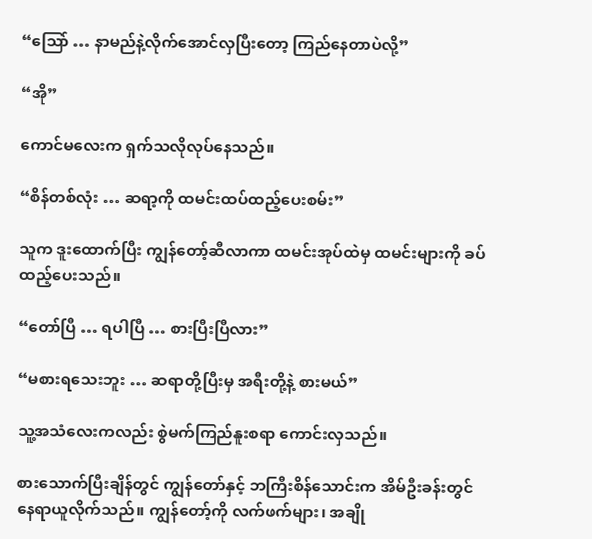“သြော် … နာမည်နဲ့လိုက်အောင်လှပြီးတော့ ကြည်နေတာပဲလို့”

“အို”

ကောင်မလေးက ရှက်သလိုလုပ်နေသည်။

“စိန်တစ်လုံး … ဆရာ့ကို ထမင်းထပ်ထည့်ပေးစမ်း”

သူက ဒူးထောက်ပြီး ကျွန်တော့်ဆီလာကာ ထမင်းအုပ်ထဲမှ ထမင်းများကို ခပ်ထည့်ပေးသည်။

“တော်ပြီ … ရပါပြီ … စားပြီးပြီလား”

“မစားရသေးဘူး … ဆရာတို့ပြီးမှ အရီးတို့နဲ့ စားမယ်”

သူ့အသံလေးကလည်း စွဲမက်ကြည်နူးစရာ ကောင်းလှသည်။

စားသောက်ပြီးချိန်တွင် ကျွန်တော်နှင့် ဘကြီးစိန်သောင်းက အိမ်ဦးခန်းတွင် နေရာယူလိုက်သည်။ ကျွန်တော့်ကို လက်ဖက်များ၊ အချို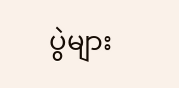ပွဲများ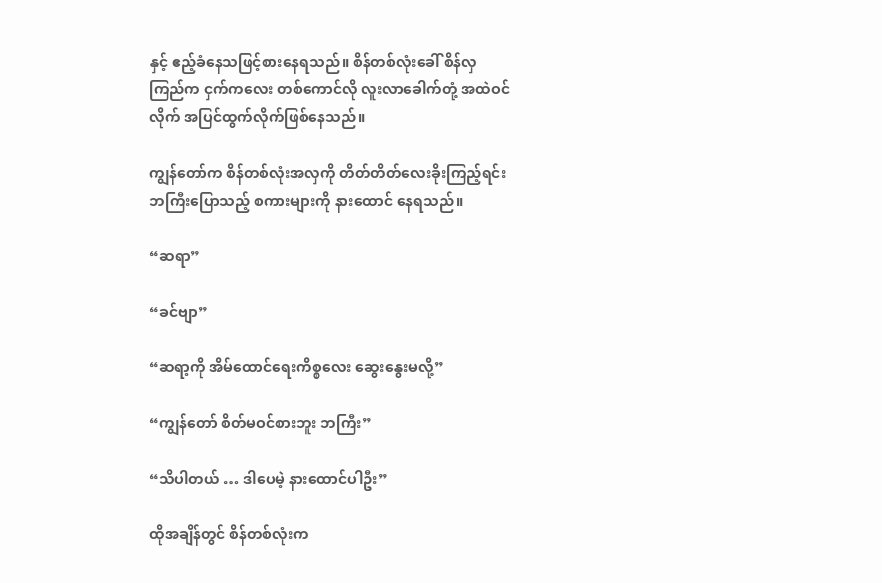နှင့် ဧည့်ခံနေသဖြင့်စားနေရသည်။ စိန်တစ်လုံးခေါ် စိန်လှကြည်က ငှက်ကလေး တစ်ကောင်လို လူးလာခေါက်တုံ့ အထဲဝင်လိုက် အပြင်ထွက်လိုက်ဖြစ်နေသည်။

ကျွန်တော်က စိန်တစ်လုံးအလှကို တိတ်တိတ်လေးခိုးကြည့်ရင်း ဘကြီးပြောသည့် စကားများကို နားထောင် နေရသည်။

“ဆရာ”

“ခင်ဗျာ”

“ဆရာ့ကို အိမ်ထောင်ရေးကိစ္စလေး ဆွေးနွေးမလို့”

“ကျွန်တော် စိတ်မဝင်စားဘူး ဘကြီး”

“သိပါတယ် … ဒါပေမဲ့ နားထောင်ပါဦး”

ထိုအချိန်တွင် စိန်တစ်လုံးက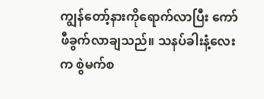ကျွန်တော့်နားကိုရောက်လာပြီး ကော်ဖီခွက်လာချသည်။ သနပ်ခါးနံ့လေးက စွဲမက်စ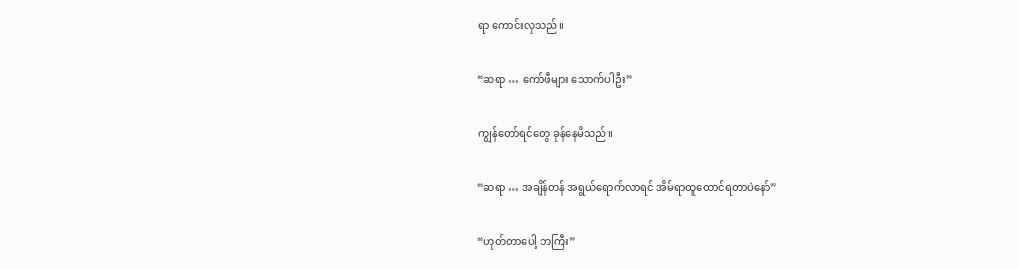ရာ ကောင်းလှသည်။

“ဆရာ … ကော်ဖီများ သောက်ပါဦး”

ကျွန်တော်ရင်တွေ ခုန်နေမိသည်။

“ဆရာ … အချိန်တန် အရွယ်ရောက်လာရင် အိမ်ရာထူထောင်ရတာပဲနော်”

“ဟုတ်တာပေါ့ ဘကြီး”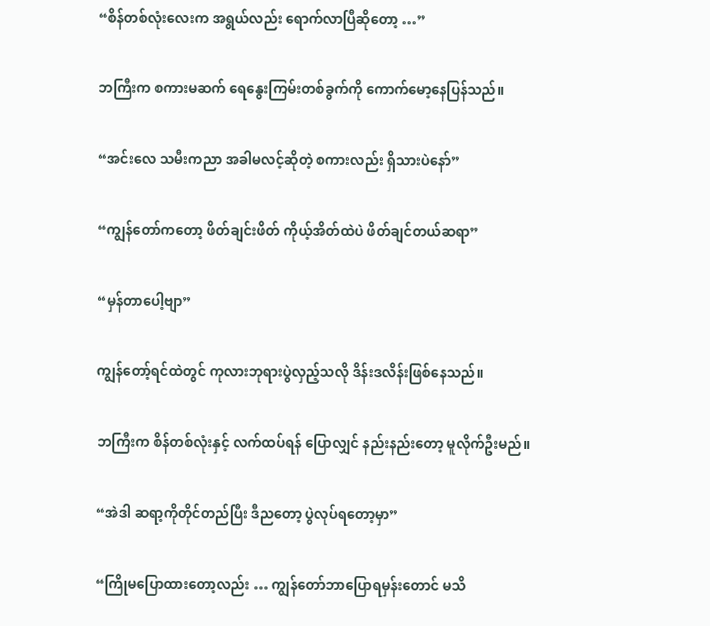“စိန်တစ်လုံးလေးက အရွယ်လည်း ရောက်လာပြီဆိုတော့ …”

ဘကြီးက စကားမဆက် ရေနွေးကြမ်းတစ်ခွက်ကို ကောက်မော့နေပြန်သည်။

“အင်းလေ သမီးကညာ အခါမလင့်ဆိုတဲ့ စကားလည်း ရှိသားပဲနော်”

“ကျွန်တော်ကတော့ ဖိတ်ချင်းဖိတ် ကိုယ့်အိတ်ထဲပဲ ဖိတ်ချင်တယ်ဆရာ”

“မှန်တာပေါ့ဗျာ”

ကျွန်တော့်ရင်ထဲတွင် ကုလားဘုရားပွဲလှည့်သလို ဒိန်းဒလိန်းဖြစ်နေသည်။

ဘကြီးက စိန်တစ်လုံးနှင့် လက်ထပ်ရန် ပြောလျှင် နည်းနည်းတော့ မူလိုက်ဦးမည်။

“အဲဒါ ဆရာ့ကိုတိုင်တည်ပြီး ဒီညတော့ ပွဲလုပ်ရတော့မှာ”

“ကြိုမပြောထားတော့လည်း … ကျွန်တော်ဘာပြောရမှန်းတောင် မသိ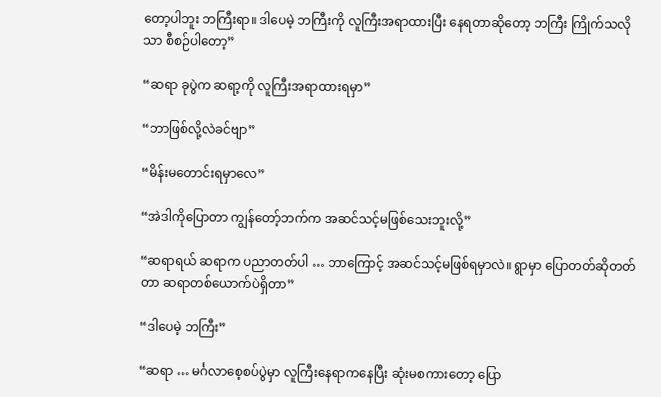တော့ပါဘူး ဘကြီးရာ။ ဒါပေမဲ့ ဘကြီးကို လူကြီးအရာထားပြီး နေရတာဆိုတော့ ဘကြီး ကြိုက်သလိုသာ စီစဉ်ပါတော့”

“ဆရာ ခုပွဲက ဆရာ့ကို လူကြီးအရာထားရမှာ”

“ဘာဖြစ်လို့လဲခင်ဗျာ”

“မိန်းမတောင်းရမှာလေ”

“အဲဒါကိုပြောတာ ကျွန်တော့်ဘက်က အဆင်သင့်မဖြစ်သေးဘူးလို့”

“ဆရာရယ် ဆရာက ပညာတတ်ပါ … ဘာကြောင့် အဆင်သင့်မဖြစ်ရမှာလဲ။ ရွာမှာ ပြောတတ်ဆိုတတ်တာ ဆရာတစ်ယောက်ပဲရှိတာ”

“ဒါပေမဲ့ ဘကြီး”

“ဆရာ … မင်္ဂလာစေ့စပ်ပွဲမှာ လူကြီးနေရာကနေပြီး ဆုံးမစကားတော့ ပြော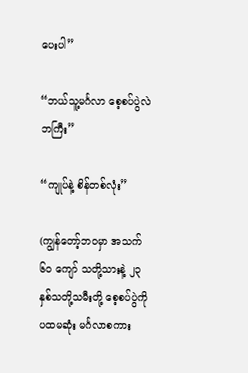ပေးပါ”

“ဘယ်သူ့မင်္ဂလာ စေ့စပ်ပွဲလဲ ဘကြီး”

“ကျုပ်နဲ့ စိန်တစ်လုံး”

(ကျွန်တော့်ဘဝမှာ အသက် ၆၀ ကျော် သတို့သားနဲ့ ၂၃ နှစ်သတို့သမီးတို့ စေ့စပ်ပွဲကို ပထမဆုံး မင်္ဂလာစကား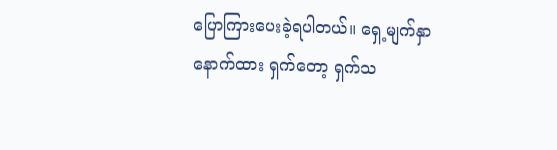ပြောကြားပေးခဲ့ရပါတယ်။ ရှေ့မျက်နှာနောက်ထား ရှက်တော့ ရှက်သ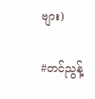ဗျား)

#တင်ညွန့်